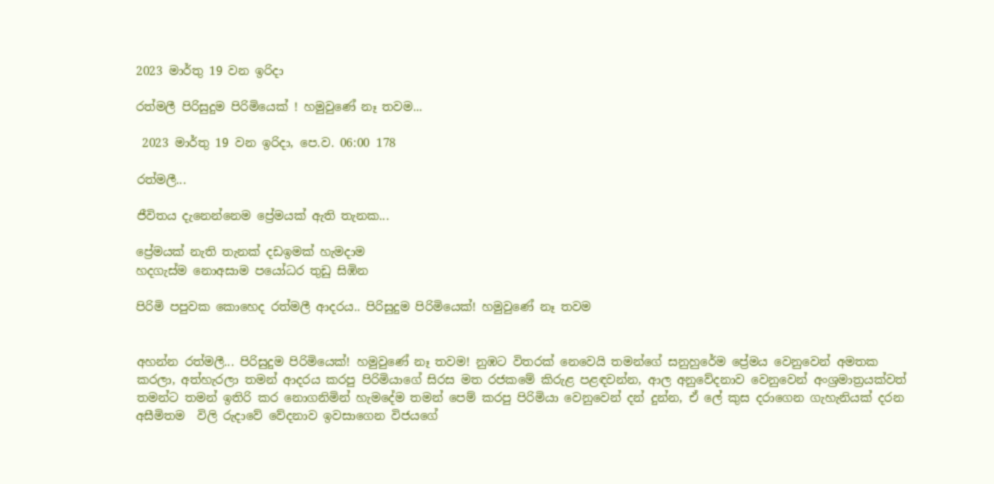2023 මාර්තු 19 වන ඉරිදා

රත්මලී පිරිසුදුම පිරිමියෙක් ! හමුවුණේ නෑ තවම...

 2023 මාර්තු 19 වන ඉරිදා, පෙ.ව. 06:00 178

රත්මලී...

ජීවිතය දැනෙන්නෙම ප්‍රේමයක් ඇති තැනක...

ප්‍රේමයක් නැති තැනක් දඩඉමක් හැමදාම
හදගැස්ම නොඅසාම පයෝධර තුඩු සිඹින

පිරිමි පපුවක කොහෙද රත්මලී ආදරය.. පිරිසුදුම පිරිමියෙක්! හමුවුණේ නෑ තවම


අහන්න රත්මලී... පිරිසුදුම පිරිමියෙක්! හමුවුණේ නෑ තවම! නුඹට විතරක් නෙවෙයි තමන්ගේ සනුහුරේම ප්‍රේමය වෙනුවෙන් අමතක කරලා, අත්හැරලා තමන් ආදරය කරපු පිරිමියාගේ සිරස මත රජකමේ කිරුළ පළඳවන්න, ආල අනුවේදනාව වෙනුවෙන් අංශ්‍රමාත්‍රයක්වත් තමන්ට තමන් ඉතිරි කර නොගනිමින් හැමදේම තමන් පෙම් කරපු පිරිමියා වෙනුවෙන් දන් දුන්න, ඒ ලේ කුස දරාගෙන ගැහැනියක් දරන අසීමිතම  විලි රුදාවේ වේදනාව ඉවසාගෙන විජයගේ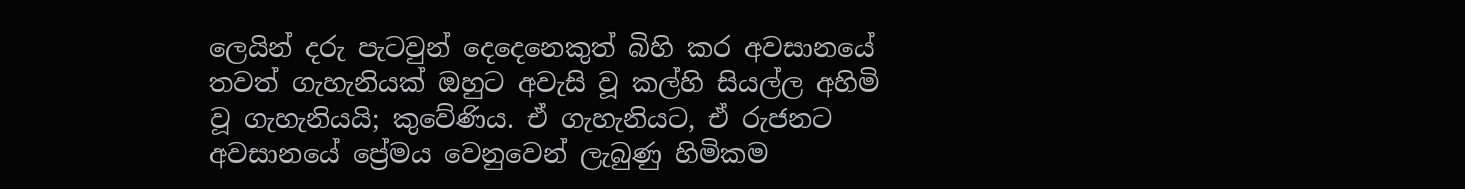ලෙයින් දරු පැටවුන් දෙදෙනෙකුත් බිහි කර අවසානයේ තවත් ගැහැනියක් ඔහුට අවැසි වූ කල්හි සියල්ල අහිමි වූ ගැහැනියයි; කුවේණිය. ඒ ගැහැනියට, ඒ රුජනට අවසානයේ ප්‍රේමය වෙනුවෙන් ලැබුණු හිමිකම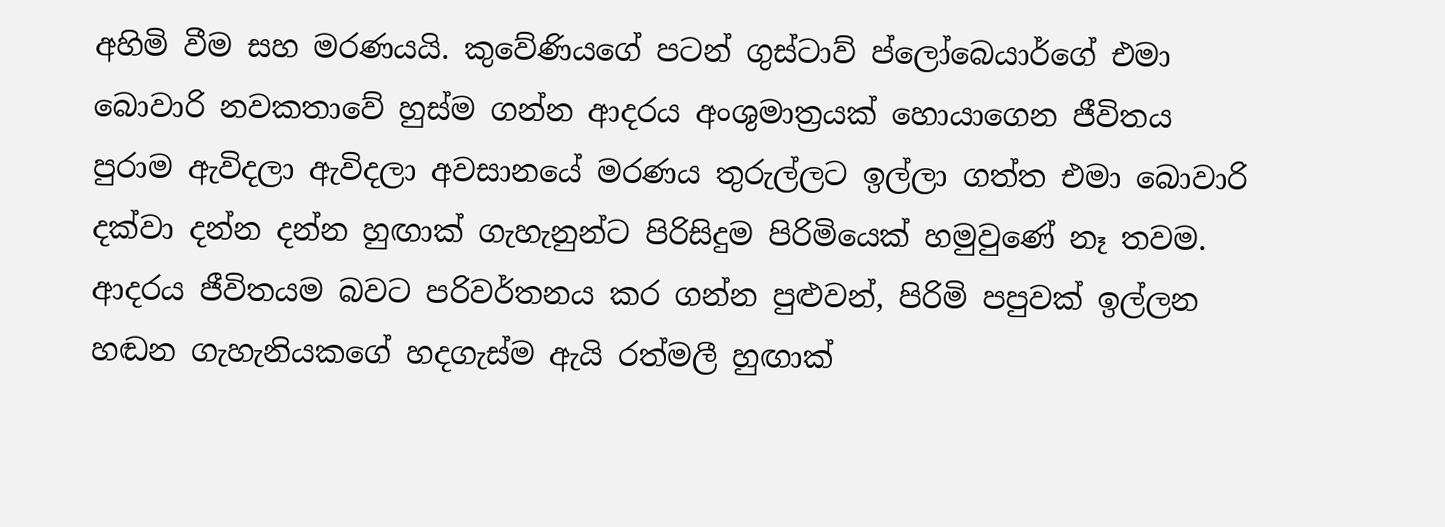අහිමි වීම සහ මරණයයි. කුවේණියගේ පටන් ගුස්ටාව් ප්ලෝබෙයාර්ගේ එමා බොවාරි නවකතාවේ හුස්ම ගන්න ආදරය අංශුමාත්‍රයක් හොයාගෙන ජීවිතය පුරාම ඇවිදලා ඇවිදලා අවසානයේ මරණය තුරුල්ලට ඉල්ලා ගත්ත එමා බොවාරි දක්වා දන්න දන්න හුඟාක් ගැහැනුන්ට පිරිසිදුම පිරිමියෙක් හමුවුණේ නෑ තවම. ආදරය ජීවිතයම බවට පරිවර්තනය කර ගන්න පුළුවන්, පිරිමි පපුවක් ඉල්ලන හඬන ගැහැනියකගේ හදගැස්ම ඇයි රත්මලී හුඟාක්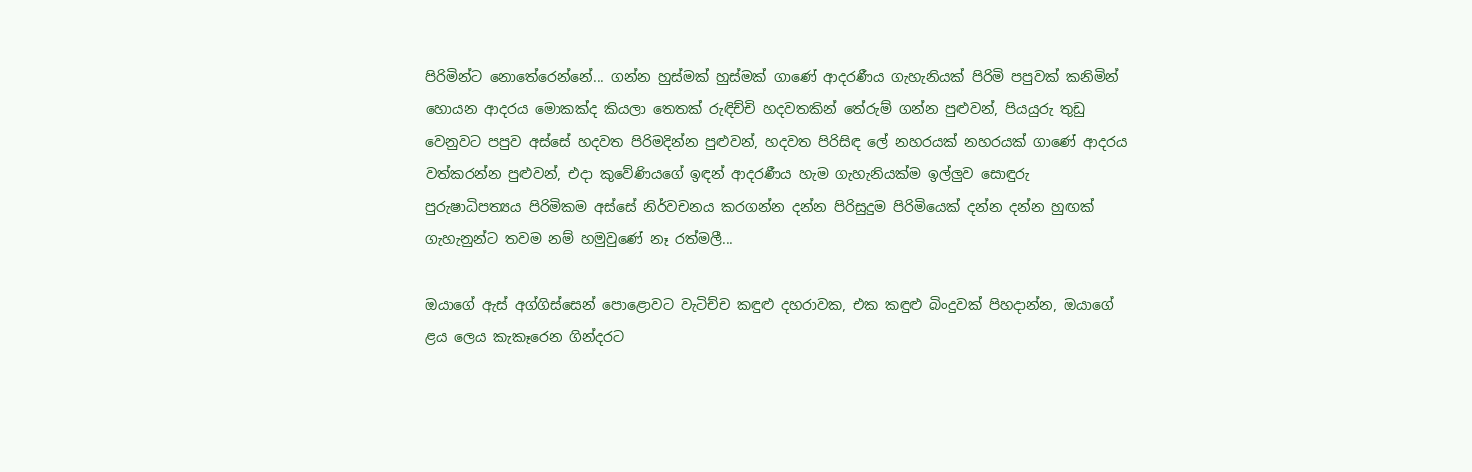පිරිමින්ට නොතේරෙන්නේ... ගන්න හුස්මක් හුස්මක් ගාණේ ආදරණීය ගැහැනියක් පිරිමි පපුවක් කනිමින් හොයන ආදරය මොකක්ද කියලා තෙතක් රුඳිච්චි හදවතකින් තේරුම් ගන්න පුළුවන්, පියයුරු තුඩු වෙනුවට පපුව අස්සේ හදවත පිරිමදින්න පුළුවන්, හදවත පිරිසිඳ ලේ නහරයක් නහරයක් ගාණේ ආදරය වත්කරන්න පුළුවන්, එදා කුවේණියගේ ඉඳන් ආදරණීය හැම ගැහැනියක්ම ඉල්ලුව සොඳුරු පුරුෂාධිපත්‍යය පිරිමිකම අස්සේ නිර්වචනය කරගන්න දන්න පිරිසුදුම පිරිමියෙක් දන්න දන්න හුඟක් ගැහැනුන්ට තවම නම් හමුවුණේ නෑ රත්මලී...

ඔයාගේ ඇස් අග්ගිස්සෙන් පොළොවට වැටිච්ච කඳුළු දහරාවක, එක කඳුළු බිංදුවක් පිහදාන්න, ඔයාගේ ළය ලෙය කැකෑරෙන ගින්දරට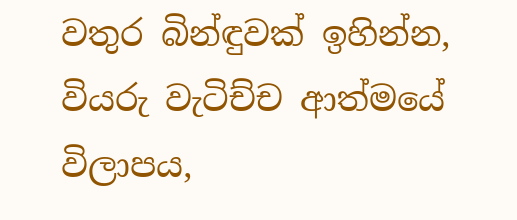වතුර බින්ඳුවක් ඉහින්න, වියරු වැටිච්ච ආත්මයේ විලාපය,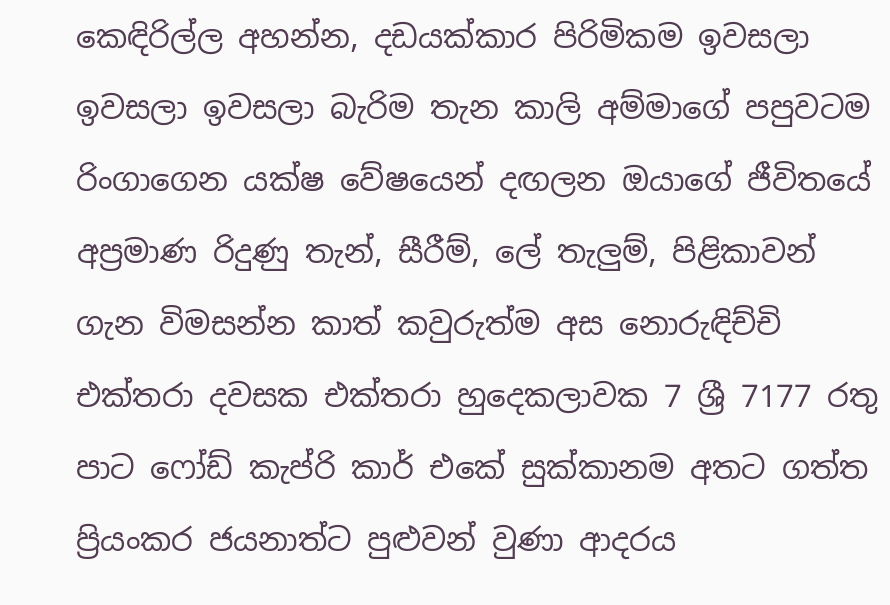කෙඳිරිල්ල අහන්න, දඩයක්කාර පිරිමිකම ඉවසලා ඉවසලා ඉවසලා බැරිම තැන කාලි අම්මාගේ පපුවටම රිංගාගෙන යක්ෂ වේෂයෙන් දඟලන ඔයාගේ ජීවිතයේ අප්‍රමාණ රිදුණු තැන්, සීරීම්, ලේ තැලුම්, පිළිකාවන් ගැන විමසන්න කාත් කවුරුත්ම අස නොරුඳිච්චි එක්තරා දවසක එක්තරා හුදෙකලාවක 7 ශ්‍රී 7177 රතු පාට ෆෝඩ් කැප්රි කාර් එකේ සුක්කානම අතට ගත්ත ප්‍රියංකර ජයනාත්ට පුළුවන් වුණා ආදරය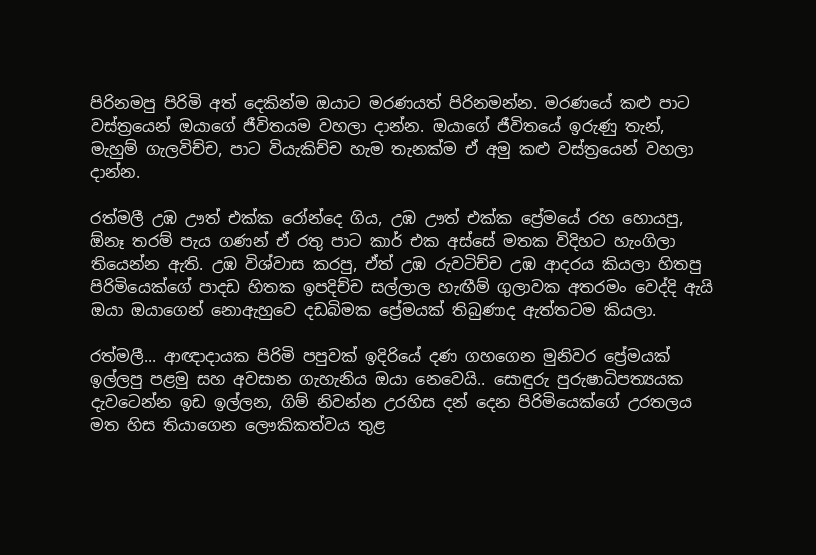පිරිනමපු පිරිමි අත් දෙකින්ම ඔයාට මරණයත් පිරිනමන්න. මරණයේ කළු පාට වස්ත්‍රයෙන් ඔයාගේ ජීවිතයම වහලා දාන්න. ඔයාගේ ජීවිතයේ ඉරුණු තැන්, මැහුම් ගැලවිච්ච, පාට වියැකිච්ච හැම තැනක්ම ඒ අමු කළු වස්ත්‍රයෙන් වහලා දාන්න.

රත්මලී උඹ ඌත් එක්ක රෝන්දෙ ගිය, උඹ ඌත් එක්ක ප්‍රේමයේ රහ හොයපු, ඕනෑ තරම් පැය ගණන් ඒ රතු පාට කාර් එක අස්සේ මතක විදිහට හැංගිලා තියෙන්න ඇති. උඹ විශ්වාස කරපු, ඒත් උඹ රුවටිච්ච උඹ ආදරය කියලා හිතපු පිරිමියෙක්ගේ පාදඩ හිතක ඉපදිච්ච සල්ලාල හැඟීම් ගුලාවක අතරමං වෙද්දි ඇයි ඔයා ඔයාගෙන් නොඇහුවෙ දඩබිමක ප්‍රේමයක් තිබුණාද ඇත්තටම කියලා.

රත්මලී... ආඥාදායක පිරිමි පපුවක් ඉදිරියේ දණ ගහගෙන මුනිවර ප්‍රේමයක් ඉල්ලපු පළමු සහ අවසාන ගැහැනිය ඔයා නෙවෙයි.. සොඳුරු පුරුෂාධිපත්‍යයක දැවටෙන්න ඉඩ ඉල්ලන, ගිම් නිවන්න උරහිස දන් දෙන පිරිමියෙක්ගේ උරතලය මත හිස තියාගෙන ලෞකිකත්වය තුළ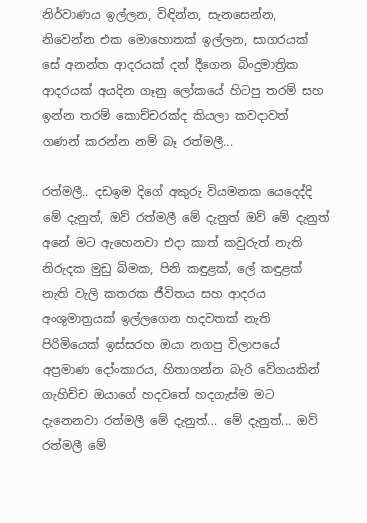නිර්වාණය ඉල්ලන, විඳින්න, සැනසෙන්න, නිවෙන්න එක මොහොතක් ඉල්ලන, සාගරයක් සේ අනන්ත ආදරයක් දන් දීගෙන බිංදුමාත්‍රික ආදරයක් අයදින ගෑනු ලෝකයේ හිටපු තරම් සහ ඉන්න තරම් කොච්චරක්ද කියලා කවදාවත් ගණන් කරන්න නම් බෑ රත්මලී...

රත්මලී.. දඩඉම දිගේ අකුරු වියමනක යෙදෙද්දි මේ දැනුත්, ඔව් රත්මලී මේ දැනුත් ඔව් මේ දැනුත් අනේ මට ඇහෙනවා එදා කාත් කවුරුත් නැති නිරුදක මුඩු බිමක, පිනි කඳුළක්, ලේ කඳුළක් නැති වැලි කතරක ජීවිතය සහ ආදරය අංශුමාත්‍රයක් ඉල්ලගෙන හදවතක් නැති පිරිමියෙක් ඉස්සරහ ඔයා නගපු විලාපයේ අප්‍රමාණ දෝංකාරය, හිතාගන්න බැරි වේගයකින් ගැහිච්ච ඔයාගේ හදවතේ හදගැස්ම මට දැනෙනවා රත්මලී මේ දැනුත්... මේ දැනුත්... ඔව් රත්මලී මේ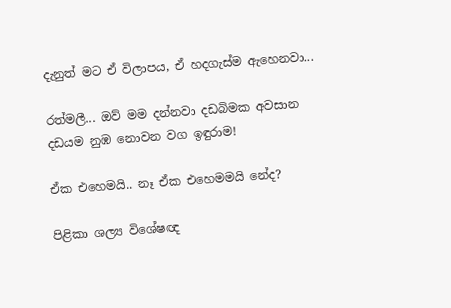දැනුත් මට ඒ විලාපය, ඒ හදගැස්ම ඇහෙනවා...

රත්මලී... ඔව් මම දන්නවා දඩබිමක අවසාන දඩයම නුඹ නොවන වග ඉඳුරාම!

ඒක එහෙමයි.. නෑ ඒක එහෙමමයි නේද?

පිළිකා ශල්‍ය විශේෂඥ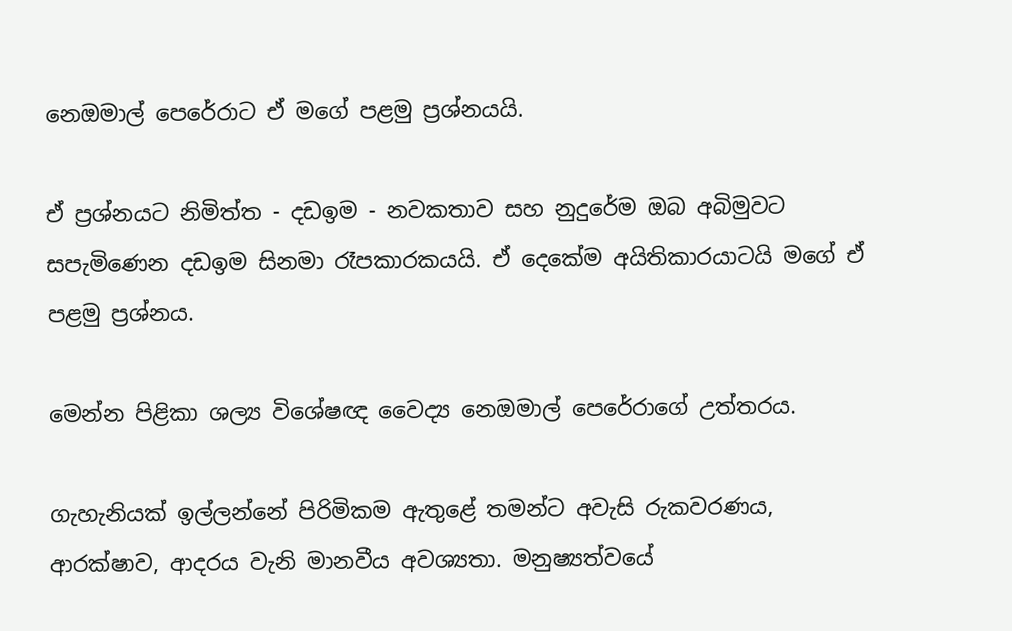නෙඔමාල් පෙරේරාට ඒ මගේ පළමු ප්‍රශ්නයයි.

ඒ ප්‍රශ්නයට නිමිත්ත - දඩඉම - නවකතාව සහ නුදුරේම ඔබ අබිමුවට සපැමිණෙන දඩඉම සිනමා රෑපකාරකයයි. ඒ දෙකේම අයිතිකාරයාටයි මගේ ඒ පළමු ප්‍රශ්නය.

මෙන්න පිළිකා ශල්‍ය විශේෂඥ වෛද්‍ය නෙඔමාල් පෙරේරාගේ උත්තරය.

ගැහැනියක් ඉල්ලන්නේ පිරිමිකම ඇතුළේ තමන්ට අවැසි රුකවරණය, ආරක්ෂාව, ආදරය වැනි මානවීය අවශ්‍යතා. මනුෂ්‍යත්වයේ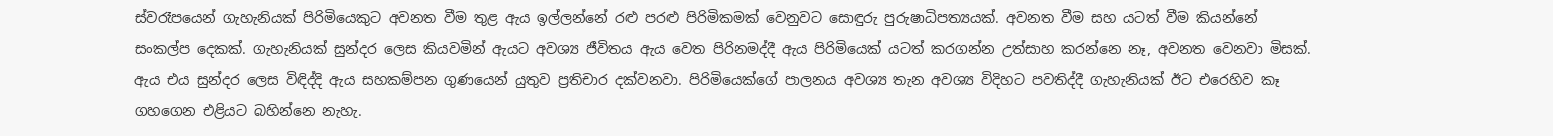ස්වරෑපයෙන් ගැහැනියක් පිරිමියෙකුට අවනත වීම තුළ ඇය ඉල්ලන්නේ රළු පරළු පිරිමිකමක් වෙනුවට සොඳුරු පුරුෂාධිපත්‍යයක්. අවනත වීම සහ යටත් වීම කියන්නේ සංකල්ප දෙකක්. ගැහැනියක් සුන්දර ලෙස කියවමින් ඇයට අවශ්‍ය ජීවිතය ඇය වෙත පිරිනමද්දී ඇය පිරිමියෙක් යටත් කරගන්න උත්සාහ කරන්නෙ නෑ, අවනත වෙනවා මිසක්. ඇය එය සුන්දර ලෙස විඳිද්දි ඇය සහකම්පන ගුණයෙන් යුතුව ප්‍රතිචාර දක්වනවා. පිරිමියෙක්ගේ පාලනය අවශ්‍ය තැන අවශ්‍ය විදිහට පවතිද්දී ගැහැනියක් ඊට එරෙහිව කෑ ගහගෙන එළියට බහින්නෙ නැහැ.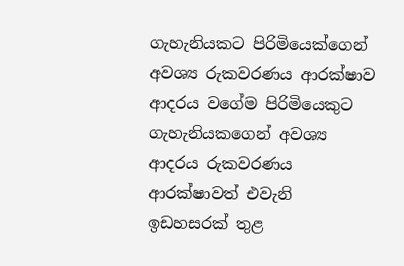ගැහැනියකට පිරිමියෙක්ගෙන් අවශ්‍ය රුකවරණය ආරක්ෂාව ආදරය වගේම පිරිමියෙකුට ගැහැනියකගෙන් අවශ්‍ය ආදරය රුකවරණය ආරක්ෂාවත් එවැනි ඉඩහසරක් තුළ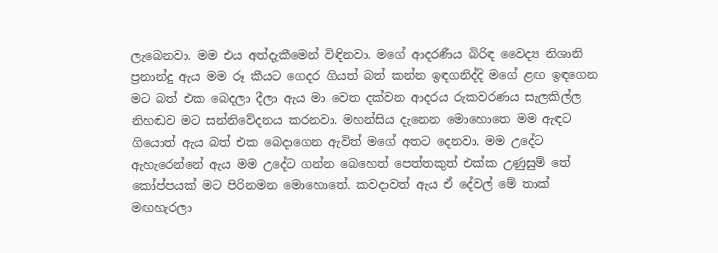ලැබෙනවා. මම එය අත්දැකීමෙන් විඳිනවා. මගේ ආදරණීය බිරිඳ වෛද්‍ය නිශානි ප්‍රනාන්දු ඇය මම රූ කීයට ගෙදර ගියත් බත් කන්න ඉඳගනිද්දි මගේ ළඟ ඉඳගෙන මට බත් එක බෙදලා දීලා ඇය මා වෙත දක්වන ආදරය රුකවරණය සැලකිල්ල නිහඬව මට සන්නිවේදනය කරනවා. මහන්සිය දැනෙන මොහොතෙ මම ඇඳට ගියොත් ඇය බත් එක බෙදාගෙන ඇවිත් මගේ අතට දෙනවා. මම උදේට ඇහැරෙන්නේ ඇය මම උදේට ගන්න බෙහෙත් පෙත්තකුත් එක්ක උණුසුම් තේ කෝප්පයක් මට පිරිනමන මොහොතේ. කවදාවත් ඇය ඒ දේවල් මේ තාක් මඟහැරලා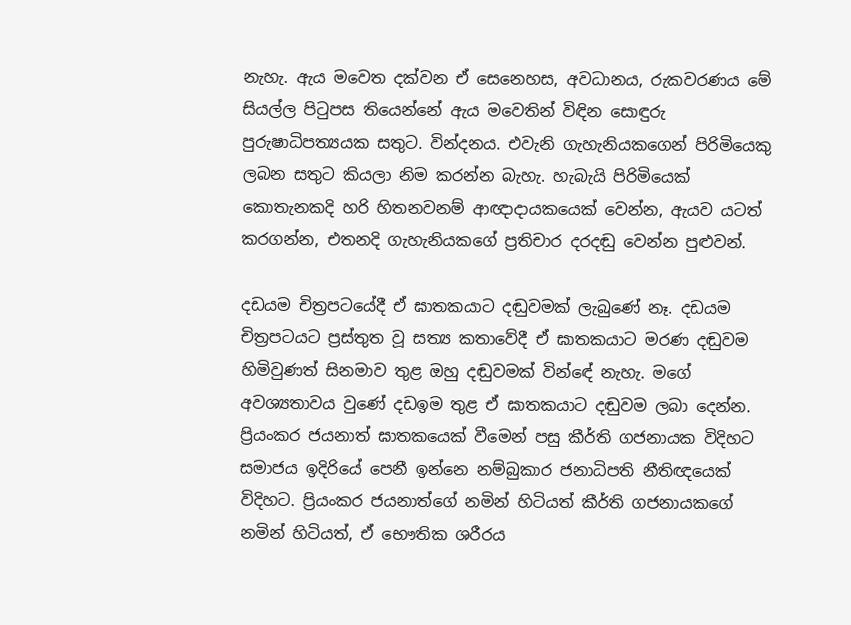නැහැ. ඇය මවෙත දක්වන ඒ සෙනෙහස, අවධානය, රුකවරණය මේ සියල්ල පිටුපස තියෙන්නේ ඇය මවෙතින් විඳින සොඳුරු පුරුෂාධිපත්‍යයක සතුට. වින්දනය. එවැනි ගැහැනියකගෙන් පිරිමියෙකු ලබන සතුට කියලා නිම කරන්න බැහැ. හැබැයි පිරිමියෙක් කොතැනකදි හරි හිතනවනම් ආඥාදායකයෙක් වෙන්න, ඇයව යටත් කරගන්න, එතනදි ගැහැනියකගේ ප්‍රතිචාර දරදඬු වෙන්න පුළුවන්.

දඩයම චිත්‍රපටයේදී ඒ ඝාතකයාට දඬුවමක් ලැබුණේ නෑ. දඩයම චිත්‍රපටයට ප්‍රස්තුත වූ සත්‍ය කතාවේදී ඒ ඝාතකයාට මරණ දඬුවම හිමිවුණත් සිනමාව තුළ ඔහු දඬුවමක් වින්ඳේ නැහැ. මගේ අවශ්‍යතාවය වුණේ දඩඉම තුළ ඒ ඝාතකයාට දඬුවම ලබා දෙන්න. ප්‍රියංකර ජයනාත් ඝාතකයෙක් වීමෙන් පසු කීර්ති ගජනායක විදිහට සමාජය ඉදිරියේ පෙනී ඉන්නෙ නම්බුකාර ජනාධිපති නීතිඥයෙක් විදිහට. ප්‍රියංකර ජයනාත්ගේ නමින් හිටියත් කීර්ති ගජනායකගේ නමින් හිටියත්, ඒ භෞතික ශරීරය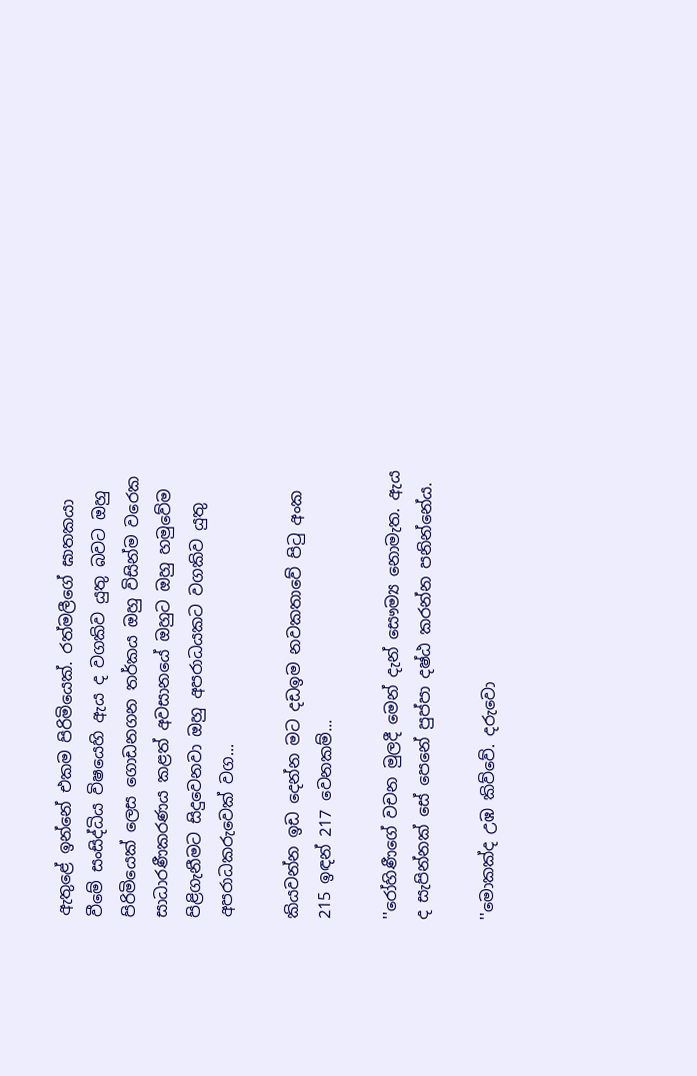ඇතුළේ ඉන්නේ එකම පිරිමියෙක්. රත්මලීගේ ඝාතකයා වීමේ සංසිද්ධිය විෂයෙහි ඇය ද වගකිව යුතු බවට ඔහු පිරිමියෙක් ලෙස ගොඩනගන තර්කය ඔහු විසින්ම වරෙක සාධාරණීකරණය කළත් අවසානයේ ඔහුට ඔහු හමුවේම පිළිගැනීමට සිදුවෙනවා ඔහු අපරාධයකට වගකිව යුතු අපරාධකරුවෙක් වග...

කියවන්න ඉඩ දෙන්න මට දඩඉම නවකතාවේ පිටු අංක 215 ඉඳන් 217 වෙනකම්...

''රෝහිණීගේ වචන මුලදී මෙන් දැන් සෞම්‍ය නොමැත. ඇය ද සැපින්නක් සේ පෙනේ පුප්පා දෂ්ඨ කරන්න පනින්නේය.

''මොකක්ද උඹ කිව්වේ. දරුවො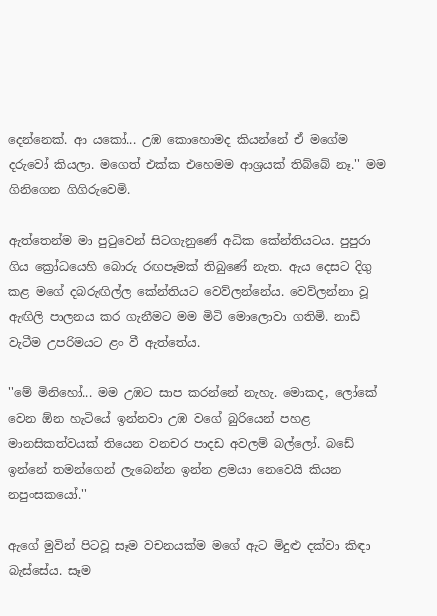දෙන්නෙක්. ආ යකෝ... උඹ කොහොමද කියන්නේ ඒ මගේම දරුවෝ කියලා. මගෙත් එක්ක එහෙමම ආශ්‍රයක් තිබ්බේ නෑ.'' මම ගිනිගෙන ගිගිරුවෙමි.

ඇත්තෙන්ම මා පුටුවෙන් සිටගැනුණේ අධික කේන්තියටය. පුපුරා ගිය ක්‍රෝධයෙහි බොරු රඟපෑමක් තිබුණේ නැත. ඇය දෙසට දිගු කළ මගේ දබරුඟිල්ල කේන්තියට වෙව්ලන්නේය. වෙව්ලන්නා වූ ඇඟිලි පාලනය කර ගැනීමට මම මිටි මොලොවා ගතිමි. නාඩි වැටීම උපරිමයට ළං වී ඇත්තේය.

''මේ මිනිහෝ... මම උඹට සාප කරන්නේ නැහැ. මොකද, ලෝකේ වෙන ඕන හැටියේ ඉන්නවා උඹ වගේ බුරියෙන් පහළ මානසිකත්වයක් තියෙන වනචර පාදඩ අවලම් බල්ලෝ. බඩේ ඉන්නේ තමන්ගෙන් ලැබෙන්න ඉන්න ළමයා නෙවෙයි කියන නපුංසකයෝ.''

ඇගේ මුවින් පිටවූ සෑම වචනයක්ම මගේ ඇට මිදුළු දක්වා කිඳා බැස්සේය. සෑම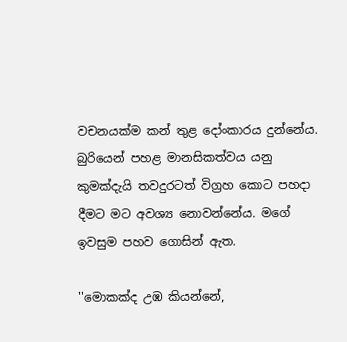වචනයක්ම කන් තුළ දෝංකාරය දුන්නේය. බුරියෙන් පහළ මානසිකත්වය යනු කුමක්දැයි තවදුරටත් විග්‍රහ කොට පහදා දීමට මට අවශ්‍ය නොවන්නේය. මගේ ඉවසුම පහව ගොසින් ඇත.

''මොකක්ද උඹ කියන්නේ,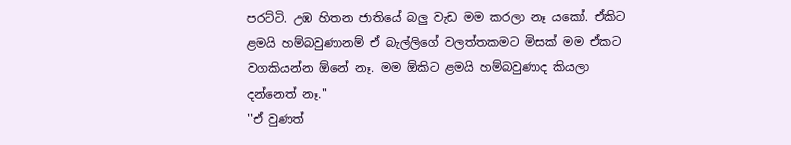පරට්ටි. උඹ හිතන ජාතියේ බලු වැඩ මම කරලා නෑ යකෝ. ඒකිට ළමයි හම්බවුණානම් ඒ බැල්ලිගේ වලත්තකමට මිසක් මම ඒකට වගකියන්න ඕනේ නෑ. මම ඕකිට ළමයි හම්බවුණාද කියලා දන්නෙත් නෑ.''
''ඒ වුණත්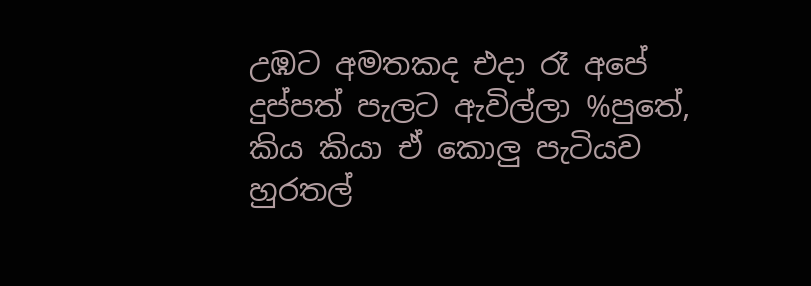උඹට අමතකද එදා රෑ අපේ දුප්පත් පැලට ඇවිල්ලා %පුතේ, කිය කියා ඒ කොලු පැටියව හුරතල්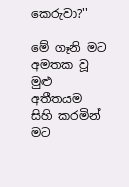කෙරුවා?''

මේ ගෑනි මට අමතක වූ මුළු අතීතයම සිහි කරමින් මට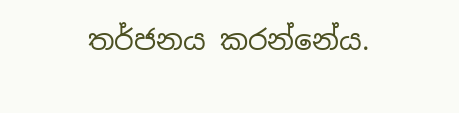තර්ජනය කරන්නේය.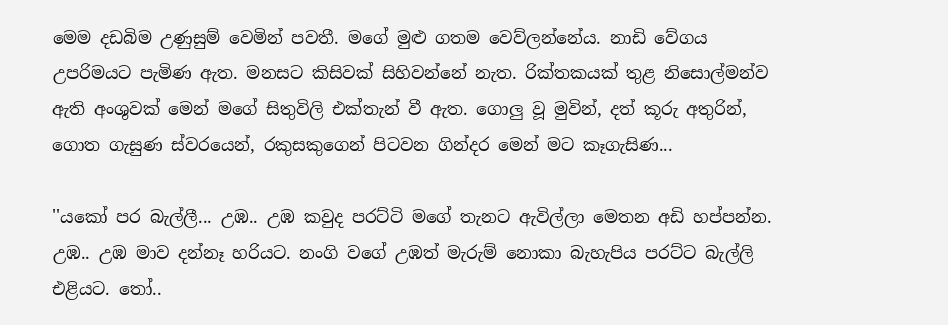මෙම දඩබිම උණුසුම් වෙමින් පවතී. මගේ මුළු ගතම වෙව්ලන්නේය. නාඩි වේගය උපරිමයට පැමිණ ඇත. මනසට කිසිවක් සිහිවන්නේ නැත. රික්තකයක් තුළ නිසොල්මන්ව ඇති අංශුවක් මෙන් මගේ සිතුවිලි එක්තැන් වී ඇත. ගොලු වූ මුවින්, දත් කූරු අතුරින්, ගොත ගැසුණ ස්වරයෙන්, රකුසකුගෙන් පිටවන ගින්දර මෙන් මට කෑගැසිණ...

''යකෝ පර බැල්ලී... උඹ.. උඹ කවුද පරට්ටි මගේ තැනට ඇවිල්ලා මෙතන අඩි හප්පන්න. උඹ.. උඹ මාව දන්නෑ හරියට. නංගි වගේ උඹත් මැරුම් නොකා බැහැපිය පරට්ට බැල්ලි එළියට. තෝ..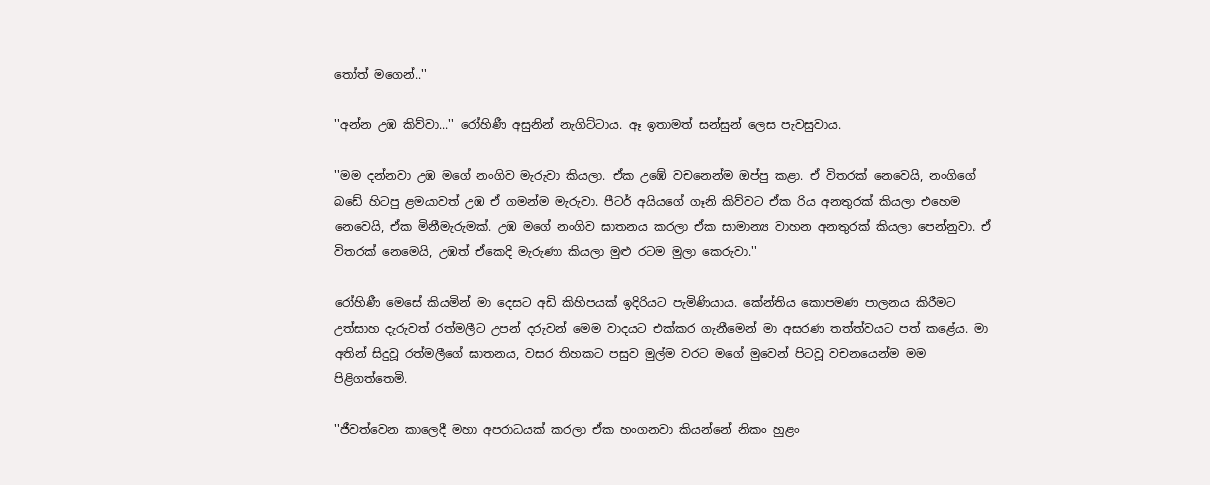තෝත් මගෙන්..''

''අන්න උඹ කිව්වා...'' රෝහිණී අසුනින් නැගිට්ටාය. ඈ ඉතාමත් සන්සුන් ලෙස පැවසුවාය.

''මම දන්නවා උඹ මගේ නංගිව මැරුවා කියලා. ඒක උඹේ වචනෙන්ම ඔප්පු කළා. ඒ විතරක් නෙවෙයි, නංගිගේ බඩේ හිටපු ළමයාවත් උඹ ඒ ගමන්ම මැරුවා. පීටර් අයියගේ ගෑනි කිව්වට ඒක රිය අනතුරක් කියලා එහෙම නෙවෙයි, ඒක මිනීමැරුමක්. උඹ මගේ නංගිව ඝාතනය කරලා ඒක සාමාන්‍ය වාහන අනතුරක් කියලා පෙන්නුවා. ඒ විතරක් නෙමෙයි, උඹත් ඒකෙදි මැරුණා කියලා මුළු රටම මුලා කෙරුවා.''

රෝහිණී මෙසේ කියමින් මා දෙසට අඩි කිහිපයක් ඉදිරියට පැමිණියාය. කේන්තිය කොපමණ පාලනය කිරීමට උත්සාහ දැරුවත් රත්මලීට උපන් දරුවන් මෙම වාදයට එක්කර ගැනීමෙන් මා අසරණ තත්ත්වයට පත් කළේය. මා අතින් සිදුවූ රත්මලීගේ ඝාතනය, වසර තිහකට පසුව මුල්ම වරට මගේ මුවෙන් පිටවූ වචනයෙන්ම මම පිළිගත්තෙමි.

''ජීවත්වෙන කාලෙදී මහා අපරාධයක් කරලා ඒක හංගනවා කියන්නේ නිකං හුළං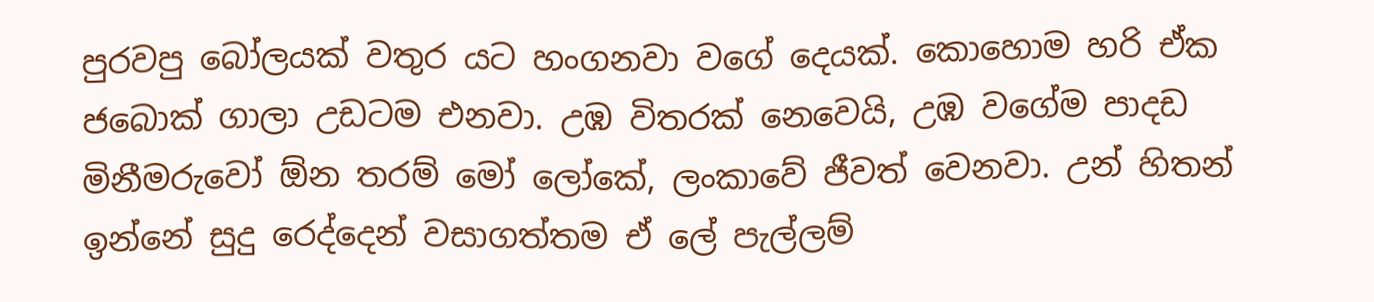පුරවපු බෝලයක් වතුර යට හංගනවා වගේ දෙයක්. කොහොම හරි ඒක ජබොක් ගාලා උඩටම එනවා. උඹ විතරක් නෙවෙයි, උඹ වගේම පාදඩ මිනීමරුවෝ ඕන තරම් මෝ ලෝකේ, ලංකාවේ ජීවත් වෙනවා. උන් හිතන් ඉන්නේ සුදු රෙද්දෙන් වසාගත්තම ඒ ලේ පැල්ලම්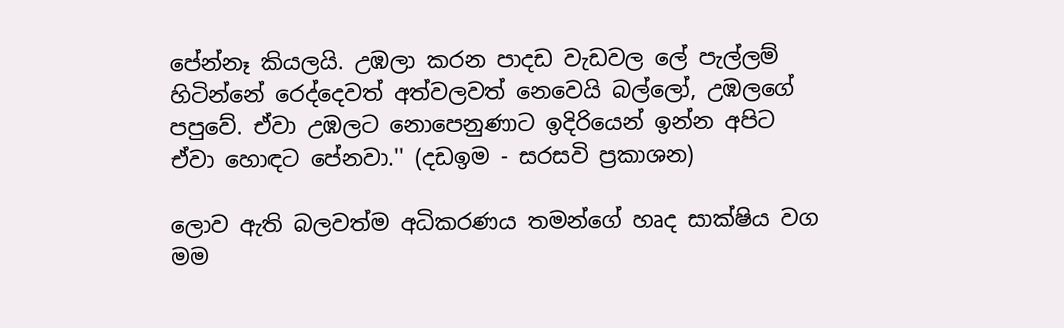පේන්නෑ කියලයි. උඹලා කරන පාදඩ වැඩවල ලේ පැල්ලම් හිටින්නේ රෙද්දෙවත් අත්වලවත් නෙවෙයි බල්ලෝ, උඹලගේ පපුවේ. ඒවා උඹලට නොපෙනුණාට ඉදිරියෙන් ඉන්න අපිට ඒවා හොඳට පේනවා.'' (දඩඉම - සරසවි ප්‍රකාශන)

ලොව ඇති බලවත්ම අධිකරණය තමන්ගේ හෘද සාක්ෂිය වග මම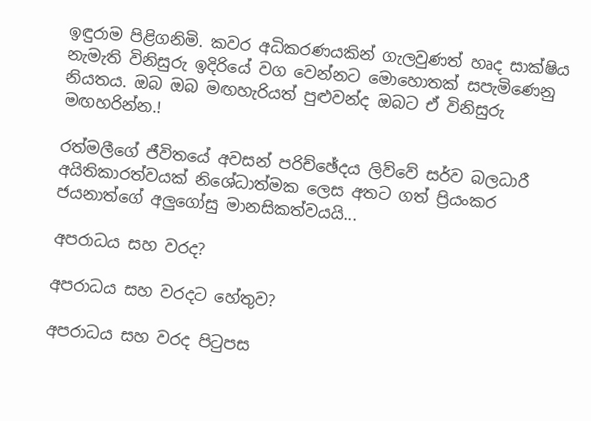ඉඳුරාම පිළිගනිමි. කවර අධිකරණයකින් ගැලවුණත් හෘද සාක්ෂිය නැමැති විනිසුරු ඉදිරියේ වග වෙන්නට මොහොතක් සපැමිණෙනු නියතය. ඔබ ඔබ මඟහැරියත් පුළුවන්ද ඔබට ඒ විනිසුරු මඟහරින්න.!

රත්මලීගේ ජීවිතයේ අවසන් පරිච්ඡේදය ලිව්වේ සර්ව බලධාරී අයිතිකාරත්වයක් නිශේධාත්මක ලෙස අතට ගත් ප්‍රියංකර ජයනාත්ගේ අලුගෝසු මානසිකත්වයයි...

අපරාධය සහ වරද?

අපරාධය සහ වරදට හේතුව?

අපරාධය සහ වරද පිටුපස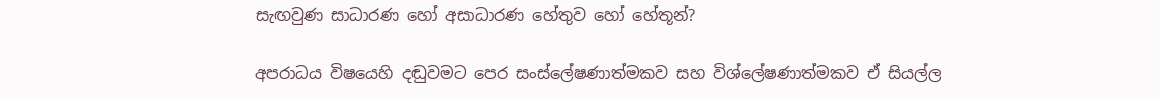සැඟවුණ සාධාරණ හෝ අසාධාරණ හේතුව හෝ හේතූන්?

අපරාධය විෂයෙහි දඬුවමට පෙර සංස්ලේෂණාත්මකව සහ විශ්ලේෂණාත්මකව ඒ සියල්ල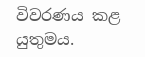විවරණය කළ යුතුමය.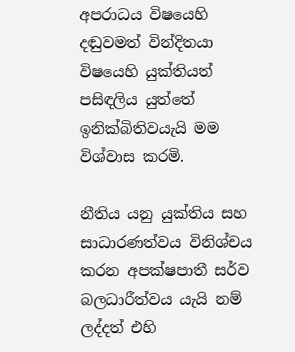අපරාධය විෂයෙහි දඬුවමත් වින්දිතයා විෂයෙහි යුක්තියත් පසිඳලිය යුත්තේ ඉනික්බිතිවයැයි මම විශ්වාස කරමි.

නීතිය යනු යුක්තිය සහ සාධාරණත්වය විනිශ්චය කරන අපක්ෂපාතී සර්ව බලධාරීත්වය යැයි නම් ලද්දත් එහි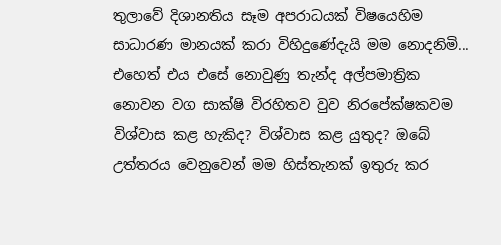තුලාවේ දිශානතිය සෑම අපරාධයක් විෂයෙහිම සාධාරණ මානයක් කරා විහිදුණේදැයි මම නොදනිමි... එහෙත් එය එසේ නොවුණු තැන්ද අල්පමාත්‍රික නොවන වග සාක්ෂි විරහිතව වුව නිරපේක්ෂකවම විශ්වාස කළ හැකිද? විශ්වාස කළ යුතුද? ඔබේ උත්තරය වෙනුවෙන් මම හිස්තැනක් ඉතුරු කර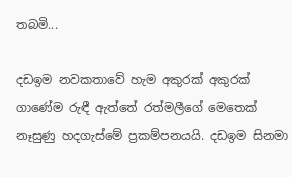තබමි...

දඩඉම නවකතාවේ හැම අකුරක් අකුරක් ගාණේම රුඳී ඇත්තේ රත්මලීගේ මෙතෙක් නෑසුණු හදගැස්මේ ප්‍රකම්පනයයි. දඩඉම සිනමා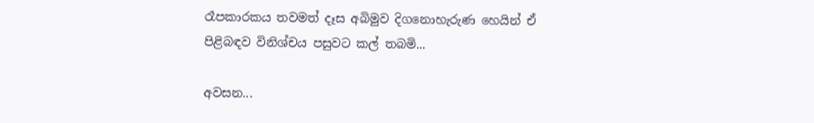රෑපකාරකය තවමත් දෑස අබිමුව දිගනොහැරුණ හෙයින් ඒ පිළිබඳව විනිශ්චය පසුවට කල් තබමි...

අවසන...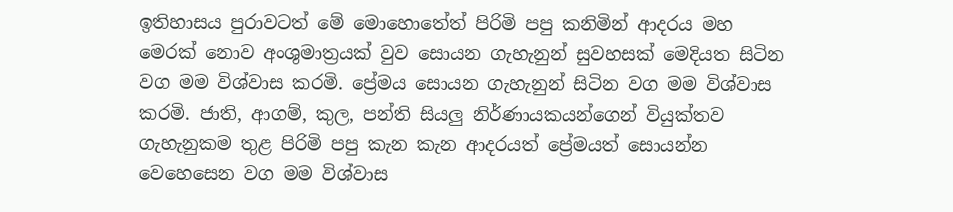ඉතිහාසය පුරාවටත් මේ මොහොතේත් පිරිමි පපු කනිමින් ආදරය මහ මෙරක් නොව අංශුමාත්‍රයක් වුව සොයන ගැහැනුන් සුවහසක් මෙදියත සිටින වග මම විශ්වාස කරමි. ප්‍රේමය සොයන ගැහැනුන් සිටින වග මම විශ්වාස කරමි. ජාති, ආගම්, කුල, පන්ති සියලු නිර්ණායකයන්ගෙන් වියුක්තව ගැහැනුකම තුළ පිරිමි පපු කැන කැන ආදරයත් ප්‍රේමයත් සොයන්න වෙහෙසෙන වග මම විශ්වාස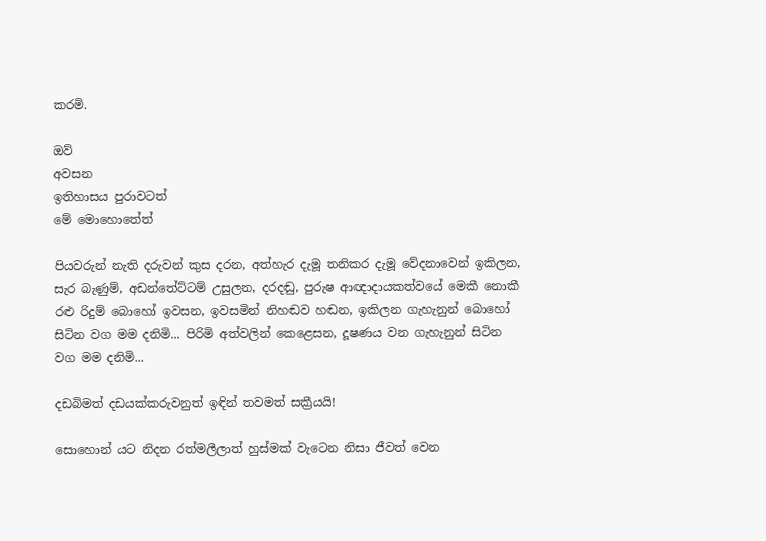කරමි.

ඔව්
අවසන
ඉතිහාසය පුරාවටත්
මේ මොහොතේත්

පියවරුන් නැති දරුවන් කුස දරන, අත්හැර දැමූ තනිකර දැමූ වේදනාවෙන් ඉකිලන, සැර බැණුම්, අඩන්තේට්ටම් උසුලන, දරදඬු, පුරුෂ ආඥාදායකත්වයේ මෙකී නොකී රළු රිදුම් බොහෝ ඉවසන, ඉවසමින් නිහඬව හඬන, ඉකිලන ගැහැනුන් බොහෝ සිටින වග මම දනිමි... පිරිමි අත්වලින් කෙළෙසන, දූෂණය වන ගැහැනුන් සිටින වග මම දනිමි...

දඩබිමත් දඩයක්කරුවනුත් ඉඳින් තවමත් සක්‍රීයයි!

සොහොන් යට නිදන රත්මලීලාත් හුස්මක් වැටෙන නිසා ජීවත් වෙන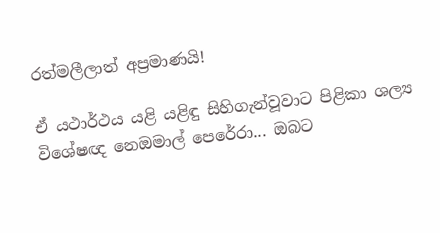රත්මලීලාත් අප්‍රමාණයි!

ඒ යථාර්ථය යළි යළිඳු සිහිගැන්වූවාට පිළිකා ශල්‍ය විශේෂඥ නෙඔමාල් පෙරේරා... ඔබට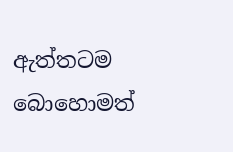ඇත්තටම බොහොමත්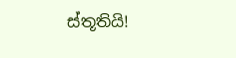ස්තූතියි!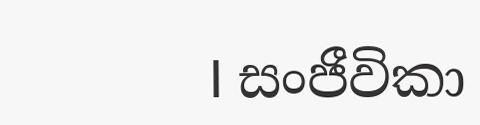I සංජීවිකා